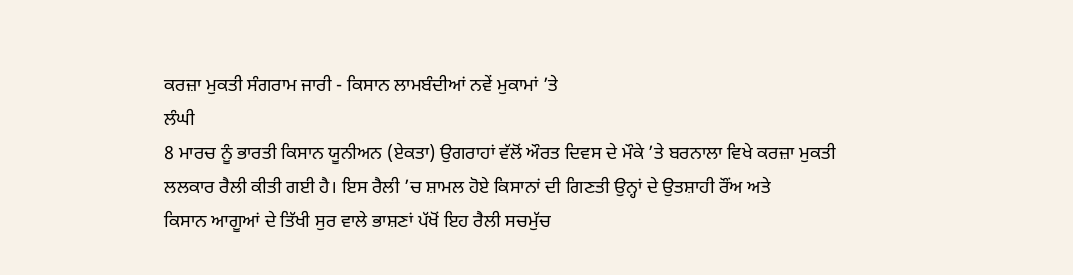ਕਰਜ਼ਾ ਮੁਕਤੀ ਸੰਗਰਾਮ ਜਾਰੀ - ਕਿਸਾਨ ਲਾਮਬੰਦੀਆਂ ਨਵੇਂ ਮੁਕਾਮਾਂ ’ਤੇ
ਲੰਘੀ
8 ਮਾਰਚ ਨੂੰ ਭਾਰਤੀ ਕਿਸਾਨ ਯੂਨੀਅਨ (ਏਕਤਾ) ਉਗਰਾਹਾਂ ਵੱਲੋਂ ਔਰਤ ਦਿਵਸ ਦੇ ਮੌਕੇ ’ਤੇ ਬਰਨਾਲਾ ਵਿਖੇ ਕਰਜ਼ਾ ਮੁਕਤੀ
ਲਲਕਾਰ ਰੈਲੀ ਕੀਤੀ ਗਈ ਹੈ। ਇਸ ਰੈਲੀ ’ਚ ਸ਼ਾਮਲ ਹੋਏ ਕਿਸਾਨਾਂ ਦੀ ਗਿਣਤੀ ਉਨ੍ਹਾਂ ਦੇ ਉਤਸ਼ਾਹੀ ਰੌਂਅ ਅਤੇ
ਕਿਸਾਨ ਆਗੂਆਂ ਦੇ ਤਿੱਖੀ ਸੁਰ ਵਾਲੇ ਭਾਸ਼ਣਾਂ ਪੱਖੋਂ ਇਹ ਰੈਲੀ ਸਚਮੁੱਚ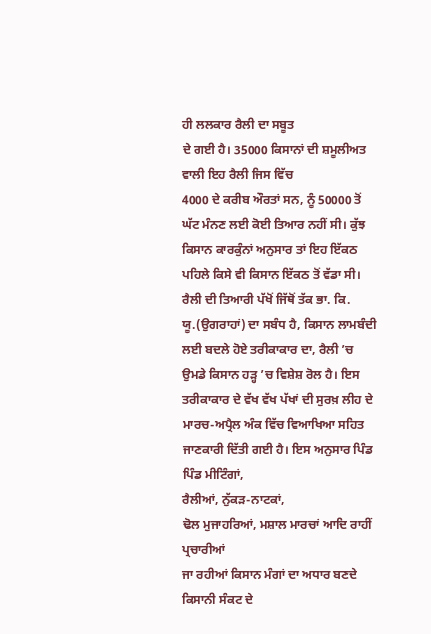ਹੀ ਲਲਕਾਰ ਰੈਲੀ ਦਾ ਸਬੂਤ
ਦੇ ਗਈ ਹੈ। 35000 ਕਿਸਾਨਾਂ ਦੀ ਸ਼ਮੂਲੀਅਤ ਵਾਲੀ ਇਹ ਰੈਲੀ ਜਿਸ ਵਿੱਚ
4000 ਦੇ ਕਰੀਬ ਔਰਤਾਂ ਸਨ, ਨੂੰ 50000 ਤੋਂ ਘੱਟ ਮੰਨਣ ਲਈ ਕੋਈ ਤਿਆਰ ਨਹੀਂ ਸੀ। ਕੁੱਝ
ਕਿਸਾਨ ਕਾਰਕੁੰਨਾਂ ਅਨੁਸਾਰ ਤਾਂ ਇਹ ਇੱਕਠ ਪਹਿਲੇ ਕਿਸੇ ਵੀ ਕਿਸਾਨ ਇੱਕਠ ਤੋਂ ਵੱਡਾ ਸੀ।
ਰੈਲੀ ਦੀ ਤਿਆਰੀ ਪੱਖੋਂ ਜਿੱਥੋਂ ਤੱਕ ਭਾ. ਕਿ. ਯੂ.(ਉਗਰਾਹਾਂ) ਦਾ ਸਬੰਧ ਹੈ, ਕਿਸਾਨ ਲਾਮਬੰਦੀ
ਲਈ ਬਦਲੇ ਹੋਏ ਤਰੀਕਾਕਾਰ ਦਾ, ਰੈਲੀ ’ਚ ਉਮਡੇ ਕਿਸਾਨ ਹੜ੍ਹ ’ਚ ਵਿਸ਼ੇਸ਼ ਰੋਲ ਹੈ। ਇਸ
ਤਰੀਕਾਕਾਰ ਦੇ ਵੱਖ ਵੱਖ ਪੱਖਾਂ ਦੀ ਸੁਰਖ਼ ਲੀਹ ਦੇ ਮਾਰਚ-ਅਪ੍ਰੈਲ ਅੰਕ ਵਿੱਚ ਵਿਆਖਿਆ ਸਹਿਤ ਜਾਣਕਾਰੀ ਦਿੱਤੀ ਗਈ ਹੈ। ਇਸ ਅਨੁਸਾਰ ਪਿੰਡ ਪਿੰਡ ਮੀਟਿੰਗਾਂ,
ਰੈਲੀਆਂ, ਨੁੱਕੜ-ਨਾਟਕਾਂ,
ਢੋਲ ਮੁਜਾਹਰਿਆਂ, ਮਸ਼ਾਲ ਮਾਰਚਾਂ ਆਦਿ ਰਾਹੀਂ ਪ੍ਰਚਾਰੀਆਂ
ਜਾ ਰਹੀਆਂ ਕਿਸਾਨ ਮੰਗਾਂ ਦਾ ਅਧਾਰ ਬਣਦੇ ਕਿਸਾਨੀ ਸੰਕਟ ਦੇ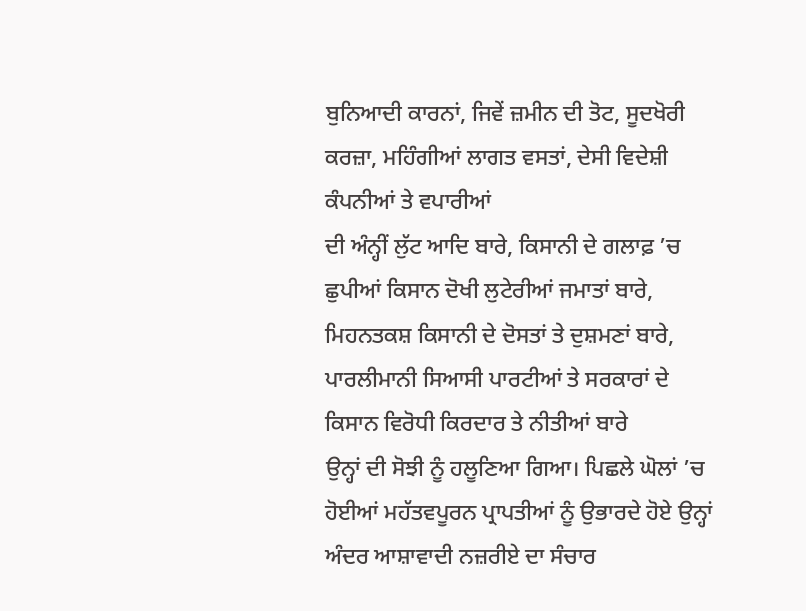ਬੁਨਿਆਦੀ ਕਾਰਨਾਂ, ਜਿਵੇਂ ਜ਼ਮੀਨ ਦੀ ਤੋਟ, ਸੂਦਖੋਰੀ ਕਰਜ਼ਾ, ਮਹਿੰਗੀਆਂ ਲਾਗਤ ਵਸਤਾਂ, ਦੇਸੀ ਵਿਦੇਸ਼ੀ ਕੰਪਨੀਆਂ ਤੇ ਵਪਾਰੀਆਂ
ਦੀ ਅੰਨ੍ਹੀਂ ਲੁੱਟ ਆਦਿ ਬਾਰੇ, ਕਿਸਾਨੀ ਦੇ ਗਲਾਫ਼ ’ਚ ਛੁਪੀਆਂ ਕਿਸਾਨ ਦੋਖੀ ਲੁਟੇਰੀਆਂ ਜਮਾਤਾਂ ਬਾਰੇ, ਮਿਹਨਤਕਸ਼ ਕਿਸਾਨੀ ਦੇ ਦੋਸਤਾਂ ਤੇ ਦੁਸ਼ਮਣਾਂ ਬਾਰੇ, ਪਾਰਲੀਮਾਨੀ ਸਿਆਸੀ ਪਾਰਟੀਆਂ ਤੇ ਸਰਕਾਰਾਂ ਦੇ ਕਿਸਾਨ ਵਿਰੋਧੀ ਕਿਰਦਾਰ ਤੇ ਨੀਤੀਆਂ ਬਾਰੇ
ਉਨ੍ਹਾਂ ਦੀ ਸੋਝੀ ਨੂੰ ਹਲੂਣਿਆ ਗਿਆ। ਪਿਛਲੇ ਘੋਲਾਂ ’ਚ ਹੋਈਆਂ ਮਹੱਤਵਪੂਰਨ ਪ੍ਰਾਪਤੀਆਂ ਨੂੰ ਉਭਾਰਦੇ ਹੋਏ ਉਨ੍ਹਾਂ ਅੰਦਰ ਆਸ਼ਾਵਾਦੀ ਨਜ਼ਰੀਏ ਦਾ ਸੰਚਾਰ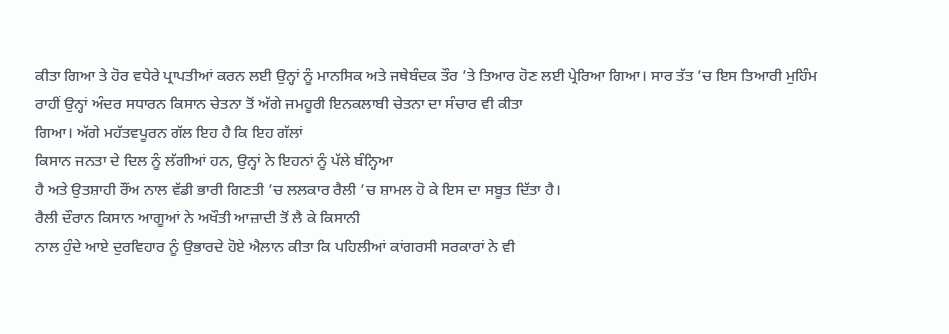ਕੀਤਾ ਗਿਆ ਤੇ ਹੋਰ ਵਧੇਰੇ ਪ੍ਰਾਪਤੀਆਂ ਕਰਨ ਲਈ ਉਨ੍ਹਾਂ ਨੂੰ ਮਾਨਸਿਕ ਅਤੇ ਜਥੇਬੰਦਕ ਤੌਰ ’ਤੇ ਤਿਆਰ ਹੋਣ ਲਈ ਪ੍ਰੇਰਿਆ ਗਿਆ। ਸਾਰ ਤੱਤ ’ਚ ਇਸ ਤਿਆਰੀ ਮੁਹਿੰਮ
ਰਾਹੀਂ ਉਨ੍ਹਾਂ ਅੰਦਰ ਸਧਾਰਨ ਕਿਸਾਨ ਚੇਤਨਾ ਤੋਂ ਅੱਗੇ ਜਮਹੂਰੀ ਇਨਕਲਾਬੀ ਚੇਤਨਾ ਦਾ ਸੰਚਾਰ ਵੀ ਕੀਤਾ
ਗਿਆ। ਅੱਗੇ ਮਹੱਤਵਪੂਰਨ ਗੱਲ ਇਹ ਹੈ ਕਿ ਇਹ ਗੱਲਾਂ
ਕਿਸਾਨ ਜਨਤਾ ਦੇ ਦਿਲ ਨੂੰ ਲੱਗੀਆਂ ਹਨ, ਉਨ੍ਹਾਂ ਨੇ ਇਹਨਾਂ ਨੂੰ ਪੱਲੇ ਬੰਨ੍ਹਿਆ
ਹੈ ਅਤੇ ਉਤਸ਼ਾਹੀ ਰੌਂਅ ਨਾਲ ਵੱਡੀ ਭਾਰੀ ਗਿਣਤੀ ’ਚ ਲਲਕਾਰ ਰੈਲੀ ’ਚ ਸ਼ਾਮਲ ਹੋ ਕੇ ਇਸ ਦਾ ਸਬੂਤ ਦਿੱਤਾ ਹੈ।
ਰੈਲੀ ਦੌਰਾਨ ਕਿਸਾਨ ਆਗੂਆਂ ਨੇ ਅਖੌਤੀ ਆਜ਼ਾਦੀ ਤੋਂ ਲੈ ਕੇ ਕਿਸਾਨੀ
ਨਾਲ ਹੁੰਦੇ ਆਏ ਦੁਰਵਿਹਾਰ ਨੂੰ ਉਭਾਰਦੇ ਹੋਏ ਐਲਾਨ ਕੀਤਾ ਕਿ ਪਹਿਲੀਆਂ ਕਾਂਗਰਸੀ ਸਰਕਾਰਾਂ ਨੇ ਵੀ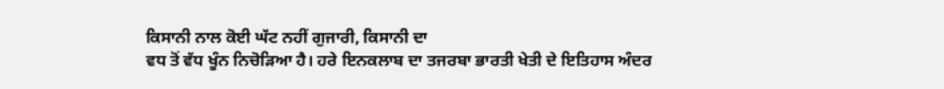ਕਿਸਾਨੀ ਨਾਲ ਕੋਈ ਘੱਟ ਨਹੀਂ ਗੁਜਾਰੀ, ਕਿਸਾਨੀ ਦਾ
ਵਧ ਤੋਂ ਵੱਧ ਖੂੰਨ ਨਿਚੋੜਿਆ ਹੈ। ਹਰੇ ਇਨਕਲਾਬ ਦਾ ਤਜਰਬਾ ਭਾਰਤੀ ਖੇਤੀ ਦੇ ਇਤਿਹਾਸ ਅੰਦਰ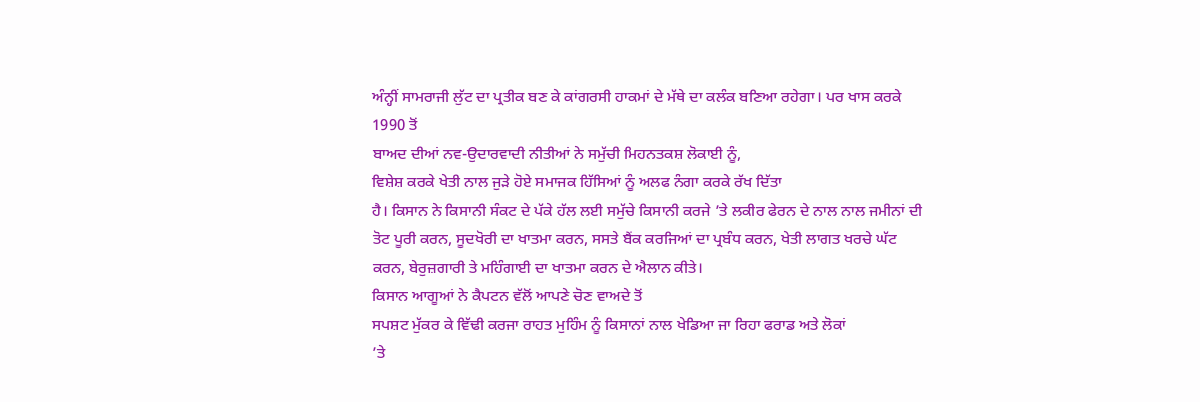ਅੰਨ੍ਹੀਂ ਸਾਮਰਾਜੀ ਲੁੱਟ ਦਾ ਪ੍ਰਤੀਕ ਬਣ ਕੇ ਕਾਂਗਰਸੀ ਹਾਕਮਾਂ ਦੇ ਮੱਥੇ ਦਾ ਕਲੰਕ ਬਣਿਆ ਰਹੇਗਾ। ਪਰ ਖਾਸ ਕਰਕੇ 1990 ਤੋਂ
ਬਾਅਦ ਦੀਆਂ ਨਵ-ਉਦਾਰਵਾਦੀ ਨੀਤੀਆਂ ਨੇ ਸਮੁੱਚੀ ਮਿਹਨਤਕਸ਼ ਲੋਕਾਈ ਨੂੰ,
ਵਿਸ਼ੇਸ਼ ਕਰਕੇ ਖੇਤੀ ਨਾਲ ਜੁੜੇ ਹੋਏ ਸਮਾਜਕ ਹਿੱਸਿਆਂ ਨੂੰ ਅਲਫ ਨੰਗਾ ਕਰਕੇ ਰੱਖ ਦਿੱਤਾ
ਹੈ। ਕਿਸਾਨ ਨੇ ਕਿਸਾਨੀ ਸੰਕਟ ਦੇ ਪੱਕੇ ਹੱਲ ਲਈ ਸਮੁੱਚੇ ਕਿਸਾਨੀ ਕਰਜੇ ’ਤੇ ਲਕੀਰ ਫੇਰਨ ਦੇ ਨਾਲ ਨਾਲ ਜਮੀਨਾਂ ਦੀ ਤੋਟ ਪੂਰੀ ਕਰਨ, ਸੂਦਖੋਰੀ ਦਾ ਖਾਤਮਾ ਕਰਨ, ਸਸਤੇ ਬੈਂਕ ਕਰਜਿਆਂ ਦਾ ਪ੍ਰਬੰਧ ਕਰਨ, ਖੇਤੀ ਲਾਗਤ ਖਰਚੇ ਘੱਟ
ਕਰਨ, ਬੇਰੁਜ਼ਗਾਰੀ ਤੇ ਮਹਿੰਗਾਈ ਦਾ ਖਾਤਮਾ ਕਰਨ ਦੇ ਐਲਾਨ ਕੀਤੇ।
ਕਿਸਾਨ ਆਗੂਆਂ ਨੇ ਕੈਪਟਨ ਵੱਲੋਂ ਆਪਣੇ ਚੋਣ ਵਾਅਦੇ ਤੋਂ
ਸਪਸ਼ਟ ਮੁੱਕਰ ਕੇ ਵਿੱਢੀ ਕਰਜਾ ਰਾਹਤ ਮੁਹਿੰਮ ਨੂੰ ਕਿਸਾਨਾਂ ਨਾਲ ਖੇਡਿਆ ਜਾ ਰਿਹਾ ਫਰਾਡ ਅਤੇ ਲੋਕਾਂ
’ਤੇ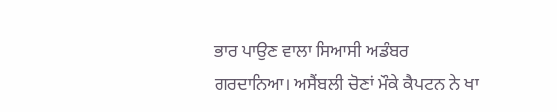ਭਾਰ ਪਾਉਣ ਵਾਲਾ ਸਿਆਸੀ ਅਡੰਬਰ ਗਰਦਾਨਿਆ। ਅਸੈਂਬਲੀ ਚੋਣਾਂ ਮੌਕੇ ਕੈਪਟਨ ਨੇ ਖਾ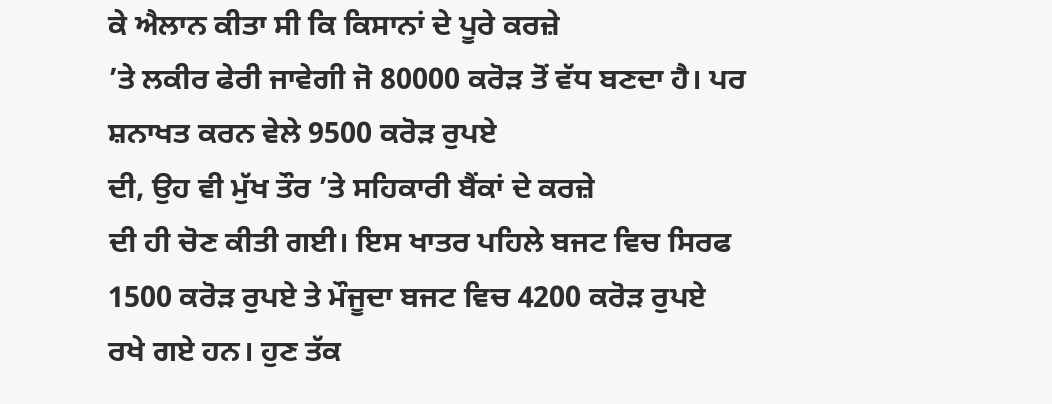ਕੇ ਐਲਾਨ ਕੀਤਾ ਸੀ ਕਿ ਕਿਸਾਨਾਂ ਦੇ ਪੂਰੇ ਕਰਜ਼ੇ
’ਤੇ ਲਕੀਰ ਫੇਰੀ ਜਾਵੇਗੀ ਜੋ 80000 ਕਰੋੜ ਤੋਂ ਵੱਧ ਬਣਦਾ ਹੈ। ਪਰ
ਸ਼ਨਾਖਤ ਕਰਨ ਵੇਲੇ 9500 ਕਰੋੜ ਰੁਪਏ
ਦੀ, ਉਹ ਵੀ ਮੁੱਖ ਤੌਰ ’ਤੇ ਸਹਿਕਾਰੀ ਬੈਂਕਾਂ ਦੇ ਕਰਜ਼ੇ
ਦੀ ਹੀ ਚੋਣ ਕੀਤੀ ਗਈ। ਇਸ ਖਾਤਰ ਪਹਿਲੇ ਬਜਟ ਵਿਚ ਸਿਰਫ
1500 ਕਰੋੜ ਰੁਪਏ ਤੇ ਮੌਜੂਦਾ ਬਜਟ ਵਿਚ 4200 ਕਰੋੜ ਰੁਪਏ
ਰਖੇ ਗਏ ਹਨ। ਹੁਣ ਤੱਕ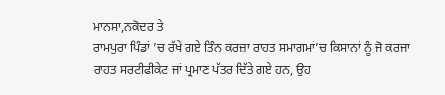ਮਾਨਸਾ,ਨਕੋਦਰ ਤੇ
ਰਾਮਪੁਰਾ ਪਿੰਡਾਂ ’ਚ ਰੱਖੇ ਗਏ ਤਿੰਨ ਕਰਜ਼ਾ ਰਾਹਤ ਸਮਾਗਮਾਂ’ਚ ਕਿਸਾਨਾਂ ਨੂੰ ਜੋ ਕਰਜਾ ਰਾਹਤ ਸਰਟੀਫੀਕੇਟ ਜਾਂ ਪ੍ਰਮਾਣ ਪੱਤਰ ਦਿੱਤੇ ਗਏ ਹਨ, ਉਹ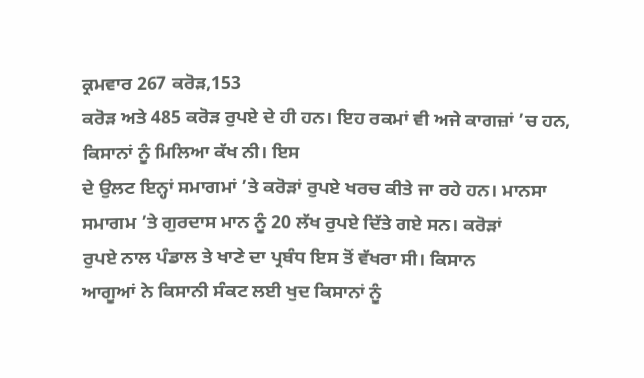ਕ੍ਰਮਵਾਰ 267 ਕਰੋੜ,153
ਕਰੋੜ ਅਤੇ 485 ਕਰੋੜ ਰੁਪਏ ਦੇ ਹੀ ਹਨ। ਇਹ ਰਕਮਾਂ ਵੀ ਅਜੇ ਕਾਗਜ਼ਾਂ ’ਚ ਹਨ,
ਕਿਸਾਨਾਂ ਨੂੰ ਮਿਲਿਆ ਕੱਖ ਨੀ। ਇਸ
ਦੇ ਉਲਟ ਇਨ੍ਹਾਂ ਸਮਾਗਮਾਂ ’ਤੇ ਕਰੋੜਾਂ ਰੁਪਏ ਖਰਚ ਕੀਤੇ ਜਾ ਰਹੇ ਹਨ। ਮਾਨਸਾ ਸਮਾਗਮ ’ਤੇ ਗੁਰਦਾਸ ਮਾਨ ਨੂੰ 20 ਲੱਖ ਰੁਪਏ ਦਿੱਤੇ ਗਏ ਸਨ। ਕਰੋੜਾਂ
ਰੁਪਏ ਨਾਲ ਪੰਡਾਲ ਤੇ ਖਾਣੇ ਦਾ ਪ੍ਰਬੰਧ ਇਸ ਤੋਂ ਵੱਖਰਾ ਸੀ। ਕਿਸਾਨ
ਆਗੂਆਂ ਨੇ ਕਿਸਾਨੀ ਸੰਕਟ ਲਈ ਖੁਦ ਕਿਸਾਨਾਂ ਨੂੰ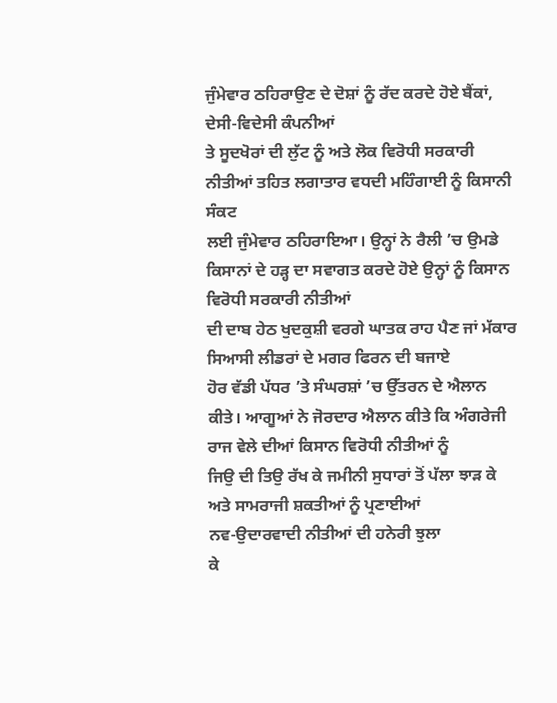ਜੁੰਮੇਵਾਰ ਠਹਿਰਾਉਣ ਦੇ ਦੋਸ਼ਾਂ ਨੂੰ ਰੱਦ ਕਰਦੇ ਹੋਏ ਬੈਂਕਾਂ, ਦੇਸੀ-ਵਿਦੇਸੀ ਕੰਪਨੀਆਂ
ਤੇ ਸੂਦਖੋਰਾਂ ਦੀ ਲੁੱਟ ਨੂੰ ਅਤੇ ਲੋਕ ਵਿਰੋਧੀ ਸਰਕਾਰੀ ਨੀਤੀਆਂ ਤਹਿਤ ਲਗਾਤਾਰ ਵਧਦੀ ਮਹਿੰਗਾਈ ਨੂੰ ਕਿਸਾਨੀ ਸੰਕਟ
ਲਈ ਜੁੰਮੇਵਾਰ ਠਹਿਰਾਇਆ। ਉਨ੍ਹਾਂ ਨੇ ਰੈਲੀ ’ਚ ਉਮਡੇ ਕਿਸਾਨਾਂ ਦੇ ਹੜ੍ਹ ਦਾ ਸਵਾਗਤ ਕਰਦੇ ਹੋਏ ਉਨ੍ਹਾਂ ਨੂੰ ਕਿਸਾਨ ਵਿਰੋਧੀ ਸਰਕਾਰੀ ਨੀਤੀਆਂ
ਦੀ ਦਾਬ ਹੇਠ ਖੁਦਕੁਸ਼ੀ ਵਰਗੇ ਘਾਤਕ ਰਾਹ ਪੈਣ ਜਾਂ ਮੱਕਾਰ ਸਿਆਸੀ ਲੀਡਰਾਂ ਦੇ ਮਗਰ ਫਿਰਨ ਦੀ ਬਜਾਏ
ਹੋਰ ਵੱਡੀ ਪੱਧਰ ’ਤੇ ਸੰਘਰਸ਼ਾਂ ’ਚ ਉੱਤਰਨ ਦੇ ਐਲਾਨ ਕੀਤੇ। ਆਗੂਆਂ ਨੇ ਜੋਰਦਾਰ ਐਲਾਨ ਕੀਤੇ ਕਿ ਅੰਗਰੇਜੀ ਰਾਜ ਵੇਲੇ ਦੀਆਂ ਕਿਸਾਨ ਵਿਰੋਧੀ ਨੀਤੀਆਂ ਨੂੰ
ਜਿਉ ਦੀ ਤਿਉ ਰੱਖ ਕੇ ਜਮੀਨੀ ਸੁਧਾਰਾਂ ਤੋਂ ਪੱਲਾ ਝਾੜ ਕੇ ਅਤੇ ਸਾਮਰਾਜੀ ਸ਼ਕਤੀਆਂ ਨੂੰ ਪ੍ਰਣਾਈਆਂ
ਨਵ-ਉਦਾਰਵਾਦੀ ਨੀਤੀਆਂ ਦੀ ਹਨੇਰੀ ਝੁਲਾ
ਕੇ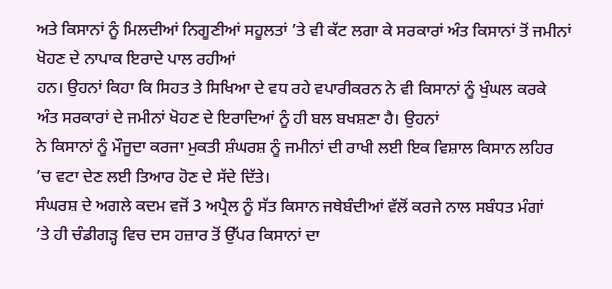ਅਤੇ ਕਿਸਾਨਾਂ ਨੂੰ ਮਿਲਦੀਆਂ ਨਿਗੂਣੀਆਂ ਸਹੂਲਤਾਂ ’ਤੇ ਵੀ ਕੱਟ ਲਗਾ ਕੇ ਸਰਕਾਰਾਂ ਅੰਤ ਕਿਸਾਨਾਂ ਤੋਂ ਜਮੀਨਾਂ ਖੋਹਣ ਦੇ ਨਾਪਾਕ ਇਰਾਦੇ ਪਾਲ ਰਹੀਆਂ
ਹਨ। ਉਹਨਾਂ ਕਿਹਾ ਕਿ ਸਿਹਤ ਤੇ ਸਿਖਿਆ ਦੇ ਵਧ ਰਹੇ ਵਪਾਰੀਕਰਨ ਨੇ ਵੀ ਕਿਸਾਨਾਂ ਨੂੰ ਖੁੰਘਲ ਕਰਕੇ
ਅੰਤ ਸਰਕਾਰਾਂ ਦੇ ਜਮੀਨਾਂ ਖੋਹਣ ਦੇ ਇਰਾਦਿਆਂ ਨੂੰ ਹੀ ਬਲ ਬਖਸ਼ਣਾ ਹੈ। ਉਹਨਾਂ
ਨੇ ਕਿਸਾਨਾਂ ਨੂੰ ਮੌਜੂਦਾ ਕਰਜਾ ਮੁਕਤੀ ਸ਼ੰਘਰਸ਼ ਨੂੰ ਜਮੀਨਾਂ ਦੀ ਰਾਖੀ ਲਈ ਇਕ ਵਿਸ਼ਾਲ ਕਿਸਾਨ ਲਹਿਰ
’ਚ ਵਟਾ ਦੇਣ ਲਈ ਤਿਆਰ ਹੋਣ ਦੇ ਸੱਦੇ ਦਿੱਤੇ।
ਸੰਘਰਸ਼ ਦੇ ਅਗਲੇ ਕਦਮ ਵਜੋਂ 3 ਅਪ੍ਰੈਲ ਨੂੰ ਸੱਤ ਕਿਸਾਨ ਜਥੇਬੰਦੀਆਂ ਵੱਲੋਂ ਕਰਜੇ ਨਾਲ ਸਬੰਧਤ ਮੰਗਾਂ
’ਤੇ ਹੀ ਚੰਡੀਗੜ੍ਹ ਵਿਚ ਦਸ ਹਜ਼ਾਰ ਤੋਂ ਉੱਪਰ ਕਿਸਾਨਾਂ ਦਾ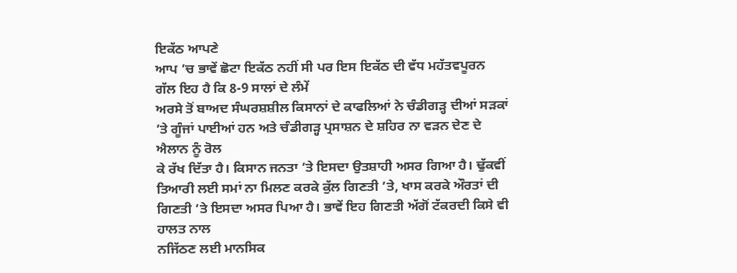ਇਕੱਠ ਆਪਣੇ
ਆਪ ’ਚ ਭਾਵੇਂ ਛੋਟਾ ਇਕੱਠ ਨਹੀਂ ਸੀ ਪਰ ਇਸ ਇਕੱਠ ਦੀ ਵੱਧ ਮਹੱਤਵਪੂਰਨ
ਗੱਲ ਇਹ ਹੈ ਕਿ 8-9 ਸਾਲਾਂ ਦੇ ਲੰਮੇਂ
ਅਰਸੇ ਤੋਂ ਬਾਅਦ ਸੰਘਰਸ਼ਸ਼ੀਲ ਕਿਸਾਨਾਂ ਦੇ ਕਾਫਲਿਆਂ ਨੇ ਚੰਡੀਗੜ੍ਹ ਦੀਆਂ ਸੜਕਾਂ ’ਤੇ ਗੂੰਜਾਂ ਪਾਈਆਂ ਹਨ ਅਤੇ ਚੰਡੀਗੜ੍ਹ ਪ੍ਰਸਾਸ਼ਨ ਦੇ ਸ਼ਹਿਰ ਨਾ ਵੜਨ ਦੇਣ ਦੇ ਐਲਾਨ ਨੂੰ ਰੋਲ
ਕੇ ਰੱਖ ਦਿੱਤਾ ਹੈ। ਕਿਸਾਨ ਜਨਤਾ ’ਤੇ ਇਸਦਾ ਉਤਸ਼ਾਹੀ ਅਸਰ ਗਿਆ ਹੈ। ਢੁੱਕਵੀਂ
ਤਿਆਰੀ ਲਈ ਸਮਾਂ ਨਾ ਮਿਲਣ ਕਰਕੇ ਕੁੱਲ ਗਿਣਤੀ ’ਤੇ, ਖਾਸ ਕਰਕੇ ਔਰਤਾਂ ਦੀ ਗਿਣਤੀ ’ਤੇ ਇਸਦਾ ਅਸਰ ਪਿਆ ਹੈ। ਭਾਵੇਂ ਇਹ ਗਿਣਤੀ ਅੱਗੋਂ ਟੱਕਰਦੀ ਕਿਸੇ ਵੀ ਹਾਲਤ ਨਾਲ
ਨਜਿੱਠਣ ਲਈ ਮਾਨਸਿਕ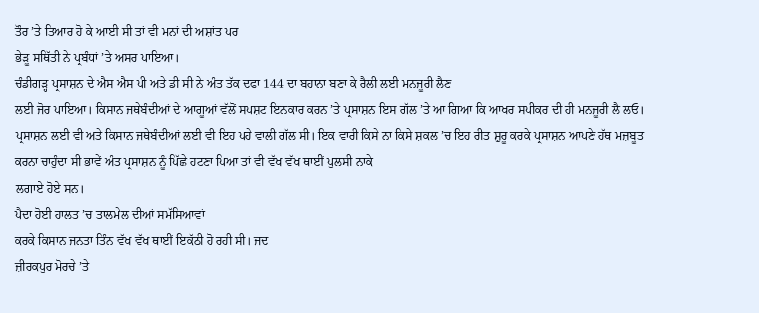ਤੌਰ ’ਤੇ ਤਿਆਰ ਹੋ ਕੇ ਆਈ ਸੀ ਤਾਂ ਵੀ ਮਨਾਂ ਦੀ ਅਸ਼ਾਂਤ ਪਰ
ਭੇੜੂ ਸਥਿੱਤੀ ਨੇ ਪ੍ਰਬੰਧਾਂ ’ਤੇ ਅਸਰ ਪਾਇਆ।
ਚੰਡੀਗੜ੍ਹ ਪ੍ਰਸਾਸ਼ਨ ਦੇ ਐਸ ਐਸ ਪੀ ਅਤੇ ਡੀ ਸੀ ਨੇ ਅੰਤ ਤੱਕ ਦਫਾ 144 ਦਾ ਬਹਾਨਾ ਬਣਾ ਕੇ ਰੈਲੀ ਲਈ ਮਨਜੂਰੀ ਲੈਣ
ਲਈ ਜੋਰ ਪਾਇਆ। ਕਿਸਾਨ ਜਥੇਬੰਦੀਆਂ ਦੇ ਆਗੂਆਂ ਵੱਲੋਂ ਸਪਸ਼ਟ ਇਨਕਾਰ ਕਰਨ ’ਤੇ ਪ੍ਰਸਾਸ਼ਨ ਇਸ ਗੱਲ ’ਤੇ ਆ ਗਿਆ ਕਿ ਆਖਰ ਸਪੀਕਰ ਦੀ ਹੀ ਮਨਜੂਰੀ ਲੈ ਲਓ। ਪ੍ਰਸਾਸ਼ਨ ਲਈ ਵੀ ਅਤੇ ਕਿਸਾਨ ਜਥੇਬੰਦੀਆਂ ਲਈ ਵੀ ਇਹ ਪਹੇ ਵਾਲੀ ਗੱਲ ਸੀ। ਇਕ ਵਾਰੀ ਕਿਸੇ ਨਾ ਕਿਸੇ ਸ਼ਕਲ ’ਚ ਇਹ ਰੀਤ ਸ਼ੁਰੂ ਕਰਕੇ ਪ੍ਰਸਾਸ਼ਨ ਆਪਣੇ ਹੱਥ ਮਜ਼ਬੂਤ
ਕਰਨਾ ਚਾਹੁੰਦਾ ਸੀ ਭਾਵੇਂ ਅੰਤ ਪ੍ਰਸਾਸ਼ਨ ਨੂੰ ਪਿੱਛੇ ਹਟਣਾ ਪਿਆ ਤਾਂ ਵੀ ਵੱਖ ਵੱਖ ਥਾਈਂ ਪੁਲਸੀ ਨਾਕੇ
ਲਗਾਏ ਹੋਏ ਸਨ।
ਪੈਦਾ ਹੋਈ ਹਾਲਤ ’ਚ ਤਾਲਮੇਲ ਦੀਆਂ ਸਮੱਸਿਆਵਾਂ
ਕਰਕੇ ਕਿਸਾਨ ਜਨਤਾ ਤਿੰਨ ਵੱਖ ਵੱਖ ਥਾਈਂ ਇਕੱਠੀ ਹੋ ਰਹੀ ਸੀ। ਜਦ
ਜ਼ੀਰਕਪੁਰ ਮੋਰਚੇ ’ਤੇ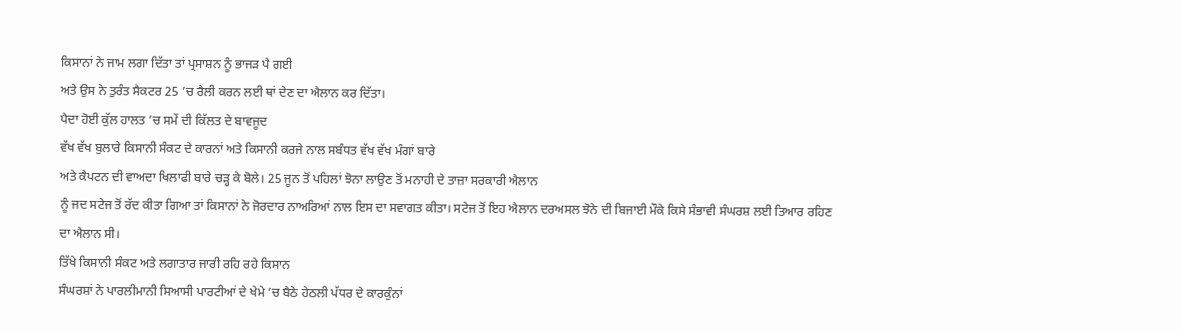ਕਿਸਾਨਾਂ ਨੇ ਜਾਮ ਲਗਾ ਦਿੱਤਾ ਤਾਂ ਪ੍ਰਸਾਸ਼ਨ ਨੂੰ ਭਾਜੜ ਪੈ ਗਈ
ਅਤੇ ਉਸ ਨੇ ਤੁਰੰਤ ਸੈਕਟਰ 25 ’ਚ ਰੈਲੀ ਕਰਨ ਲਈ ਥਾਂ ਦੇਣ ਦਾ ਐਲਾਨ ਕਰ ਦਿੱਤਾ।
ਪੈਦਾ ਹੋਈ ਕੁੱਲ ਹਾਲਤ ’ਚ ਸਮੇਂ ਦੀ ਕਿੱਲਤ ਦੇ ਬਾਵਜੂਦ
ਵੱਖ ਵੱਖ ਬੁਲਾਰੇ ਕਿਸਾਨੀ ਸੰਕਟ ਦੇ ਕਾਰਨਾਂ ਅਤੇ ਕਿਸਾਨੀ ਕਰਜੇ ਨਾਲ ਸਬੰਧਤ ਵੱਖ ਵੱਖ ਮੰਗਾਂ ਬਾਰੇ
ਅਤੇ ਕੈਪਟਨ ਦੀ ਵਾਅਦਾ ਖਿਲਾਫੀ ਬਾਰੇ ਚੜ੍ਹ ਕੇ ਬੋਲੇ। 25 ਜੂਨ ਤੋਂ ਪਹਿਲਾਂ ਝੋਨਾ ਲਾਉਣ ਤੋਂ ਮਨਾਹੀ ਦੇ ਤਾਜ਼ਾ ਸਰਕਾਰੀ ਐਲਾਨ
ਨੂੰ ਜਦ ਸਟੇਜ ਤੋਂ ਰੱਦ ਕੀਤਾ ਗਿਆ ਤਾਂ ਕਿਸਾਨਾਂ ਨੇ ਜੋਰਦਾਰ ਨਾਅਰਿਆਂ ਨਾਲ ਇਸ ਦਾ ਸਵਾਗਤ ਕੀਤਾ। ਸਟੇਜ ਤੋਂ ਇਹ ਐਲਾਨ ਦਰਅਸਲ ਝੋਨੇ ਦੀ ਬਿਜਾਈ ਮੌਕੇ ਕਿਸੇ ਸੰਭਾਵੀ ਸੰਘਰਸ਼ ਲਈ ਤਿਆਰ ਰਹਿਣ
ਦਾ ਐਲਾਨ ਸੀ।
ਤਿੱਖੇ ਕਿਸਾਨੀ ਸੰਕਟ ਅਤੇ ਲਗਾਤਾਰ ਜਾਰੀ ਰਹਿ ਰਹੇ ਕਿਸਾਨ
ਸੰਘਰਸ਼ਾਂ ਨੇ ਪਾਰਲੀਮਾਨੀ ਸਿਆਸੀ ਪਾਰਟੀਆਂ ਦੇ ਖੇਮੇ ’ਚ ਬੈਠੇ ਹੇਠਲੀ ਪੱਧਰ ਦੇ ਕਾਰਕੁੰਨਾਂ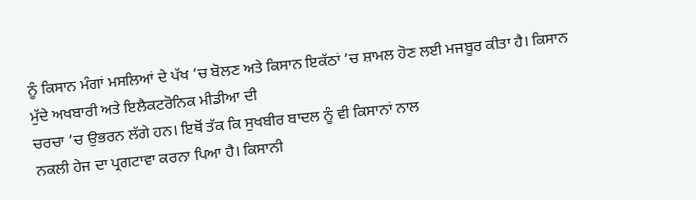ਨੂੰ ਕਿਸਾਨ ਮੰਗਾਂ ਮਸਲਿਆਂ ਦੇ ਪੱਖ ’ਚ ਬੋਲਣ ਅਤੇ ਕਿਸਾਨ ਇਕੱਠਾਂ ’ਚ ਸ਼ਾਮਲ ਹੋਣ ਲਈ ਮਜਬੂਰ ਕੀਤਾ ਹੈ। ਕਿਸਾਨ ਮੁੱਦੇ ਅਖਬਾਰੀ ਅਤੇ ਇਲੈਕਟਰੋਨਿਕ ਮੀਡੀਆ ਦੀ
ਚਰਚਾ ’ਚ ਉਭਰਨ ਲੱਗੇ ਹਨ। ਇਥੋਂ ਤੱਕ ਕਿ ਸੁਖਬੀਰ ਬਾਦਲ ਨੂੰ ਵੀ ਕਿਸਾਨਾਂ ਨਾਲ
ਨਕਲੀ ਹੇਜ ਦਾ ਪ੍ਰਗਟਾਵਾ ਕਰਨਾ ਪਿਆ ਹੈ। ਕਿਸਾਨੀ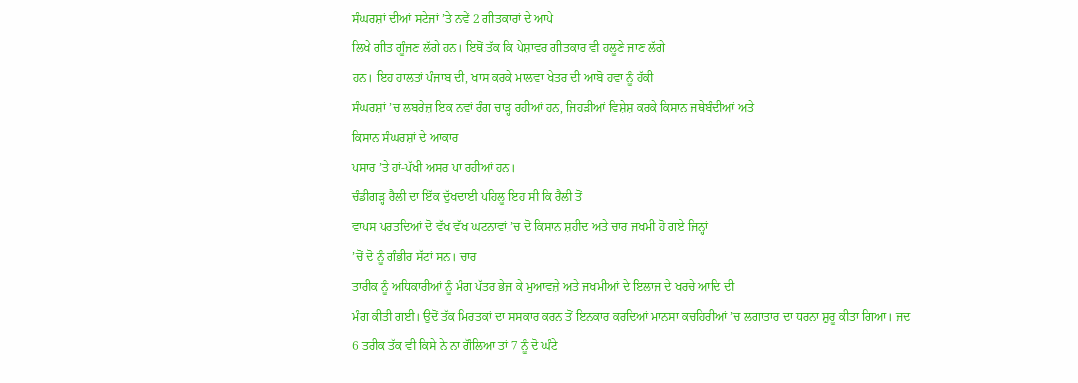ਸੰਘਰਸ਼ਾਂ ਦੀਆਂ ਸਟੇਜਾਂ ’ਤੇ ਨਵੇਂ 2 ਗੀਤਕਾਰਾਂ ਦੇ ਆਪੇ
ਲਿਖੇ ਗੀਤ ਗੂੰਜਣ ਲੱਗੇ ਹਨ। ਇਥੋਂ ਤੱਕ ਕਿ ਪੇਸ਼ਾਵਰ ਗੀਤਕਾਰ ਵੀ ਹਲੂਣੇ ਜਾਣ ਲੱਗੇ
ਹਨ। ਇਹ ਹਾਲਤਾਂ ਪੰਜਾਬ ਦੀ, ਖਾਸ ਕਰਕੇ ਮਾਲਵਾ ਖੇਤਰ ਦੀ ਆਬੋ ਹਵਾ ਨੂੰ ਹੱਕੀ
ਸੰਘਰਸ਼ਾਂ ’ਚ ਲਬਰੇਜ਼ ਇਕ ਨਵਾਂ ਰੰਗ ਚਾੜ੍ਹ ਰਹੀਆਂ ਹਨ, ਜਿਹੜੀਆਂ ਵਿਸ਼ੇਸ਼ ਕਰਕੇ ਕਿਸਾਨ ਜਥੇਬੰਦੀਆਂ ਅਤੇ
ਕਿਸਾਨ ਸੰਘਰਸ਼ਾਂ ਦੇ ਆਕਾਰ
ਪਸਾਰ ’ਤੇ ਹਾਂ-ਪੱਖੀ ਅਸਰ ਪਾ ਰਹੀਆਂ ਹਨ।
ਚੰਡੀਗੜ੍ਹ ਰੈਲੀ ਦਾ ਇੱਕ ਦੁੱਖਦਾਈ ਪਹਿਲੂ ਇਹ ਸੀ ਕਿ ਰੈਲੀ ਤੋਂ
ਵਾਪਸ ਪਰਤਦਿਆਂ ਦੋ ਵੱਖ ਵੱਖ ਘਟਨਾਵਾਂ ’ਚ ਦੋ ਕਿਸਾਨ ਸ਼ਹੀਦ ਅਤੇ ਚਾਰ ਜਖਮੀ ਹੋ ਗਏ ਜਿਨ੍ਹਾਂ
’ਚੋਂ ਦੋ ਨੂੰ ਗੰਭੀਰ ਸੱਟਾਂ ਸਨ। ਚਾਰ
ਤਾਰੀਕ ਨੂੰ ਅਧਿਕਾਰੀਆਂ ਨੂੰ ਮੰਗ ਪੱਤਰ ਭੇਜ ਕੇ ਮੁਆਵਜ਼ੇ ਅਤੇ ਜਖਮੀਆਂ ਦੇ ਇਲਾਜ ਦੇ ਖਰਚੇ ਆਦਿ ਦੀ
ਮੰਗ ਕੀਤੀ ਗਈ। ਉਦੋਂ ਤੱਕ ਮਿਰਤਕਾਂ ਦਾ ਸਸਕਾਰ ਕਰਨ ਤੋਂ ਇਨਕਾਰ ਕਰਦਿਆਂ ਮਾਨਸਾ ਕਚਹਿਰੀਆਂ ’ਚ ਲਗਾਤਾਰ ਦਾ ਧਰਨਾ ਸ਼ੁਰੂ ਕੀਤਾ ਗਿਆ। ਜਦ
6 ਤਰੀਕ ਤੱਕ ਵੀ ਕਿਸੇ ਨੇ ਨਾ ਗੌਲਿਆ ਤਾਂ 7 ਨੂੰ ਦੋ ਘੰਟੇ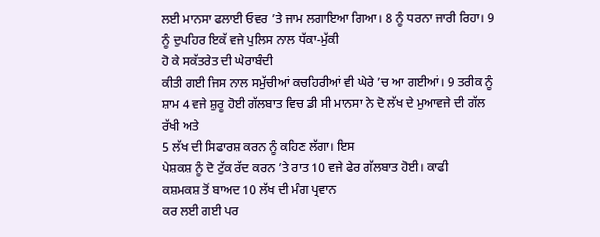ਲਈ ਮਾਨਸਾ ਫਲਾਈ ਓਵਰ ’ਤੇ ਜਾਮ ਲਗਾਇਆ ਗਿਆ। 8 ਨੂੰ ਧਰਨਾ ਜਾਰੀ ਰਿਹਾ। 9 ਨੂੰ ਦੁਪਹਿਰ ਇਕੱ ਵਜੇ ਪੁਲਿਸ ਨਾਲ ਧੱਕਾ-ਮੁੱਕੀ
ਹੋ ਕੇ ਸਕੱਤਰੇਤ ਦੀ ਘੇਰਾਬੰਦੀ
ਕੀਤੀ ਗਈ ਜਿਸ ਨਾਲ ਸਮੁੱਚੀਆਂ ਕਚਹਿਰੀਆਂ ਵੀ ਘੇਰੇ ’ਚ ਆ ਗਈਆਂ। 9 ਤਰੀਕ ਨੂੰ ਸ਼ਾਮ 4 ਵਜੇ ਸ਼ੁਰੂ ਹੋਈ ਗੱਲਬਾਤ ਵਿਚ ਡੀ ਸੀ ਮਾਨਸਾ ਨੇ ਦੋ ਲੱਖ ਦੇ ਮੁਆਵਜੇ ਦੀ ਗੱਲ ਰੱਖੀ ਅਤੇ
5 ਲੱਖ ਦੀ ਸਿਫਾਰਸ਼ ਕਰਨ ਨੂੰ ਕਹਿਣ ਲੱਗਾ। ਇਸ
ਪੇਸ਼ਕਸ਼ ਨੂੰ ਦੋ ਟੁੱਕ ਰੱਦ ਕਰਨ ’ਤੇ ਰਾਤ 10 ਵਜੇ ਫੇਰ ਗੱਲਬਾਤ ਹੋਈ। ਕਾਫੀ
ਕਸ਼ਮਕਸ਼ ਤੋਂ ਬਾਅਦ 10 ਲੱਖ ਦੀ ਮੰਗ ਪ੍ਰਵਾਨ
ਕਰ ਲਈ ਗਈ ਪਰ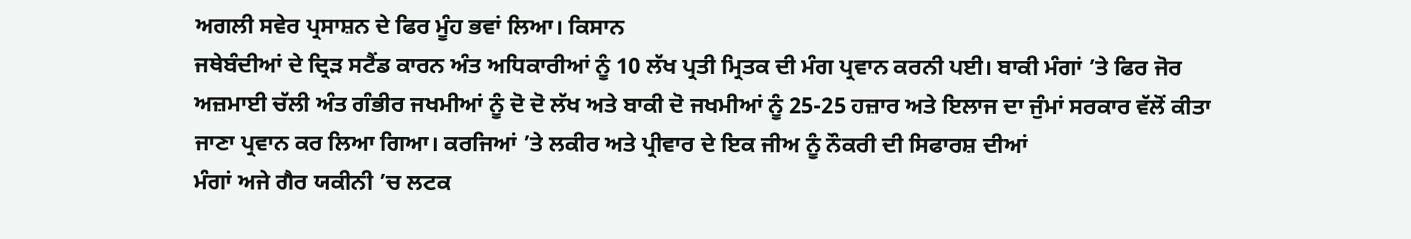ਅਗਲੀ ਸਵੇਰ ਪ੍ਰਸਾਸ਼ਨ ਦੇ ਫਿਰ ਮੂੰਹ ਭਵਾਂ ਲਿਆ। ਕਿਸਾਨ
ਜਥੇਬੰਦੀਆਂ ਦੇ ਦ੍ਰਿੜ ਸਟੈਂਡ ਕਾਰਨ ਅੰਤ ਅਧਿਕਾਰੀਆਂ ਨੂੰ 10 ਲੱਖ ਪ੍ਰਤੀ ਮ੍ਰਿਤਕ ਦੀ ਮੰਗ ਪ੍ਰਵਾਨ ਕਰਨੀ ਪਈ। ਬਾਕੀ ਮੰਗਾਂ ’ਤੇ ਫਿਰ ਜੋਰ ਅਜ਼ਮਾਈ ਚੱਲੀ ਅੰਤ ਗੰਭੀਰ ਜਖਮੀਆਂ ਨੂੰ ਦੋ ਦੋ ਲੱਖ ਅਤੇ ਬਾਕੀ ਦੋ ਜਖਮੀਆਂ ਨੂੰ 25-25 ਹਜ਼ਾਰ ਅਤੇ ਇਲਾਜ ਦਾ ਜੁੰਮਾਂ ਸਰਕਾਰ ਵੱਲੋਂ ਕੀਤਾ ਜਾਣਾ ਪ੍ਰਵਾਨ ਕਰ ਲਿਆ ਗਿਆ। ਕਰਜਿਆਂ ’ਤੇ ਲਕੀਰ ਅਤੇ ਪ੍ਰੀਵਾਰ ਦੇ ਇਕ ਜੀਅ ਨੂੰ ਨੌਕਰੀ ਦੀ ਸਿਫਾਰਸ਼ ਦੀਆਂ
ਮੰਗਾਂ ਅਜੇ ਗੈਰ ਯਕੀਨੀ ’ਚ ਲਟਕ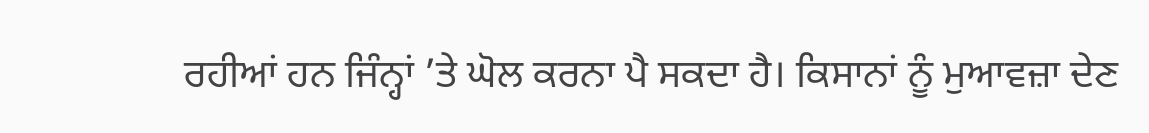ਰਹੀਆਂ ਹਨ ਜਿੰਨ੍ਹਾਂ ’ਤੇ ਘੋਲ ਕਰਨਾ ਪੈ ਸਕਦਾ ਹੈ। ਕਿਸਾਨਾਂ ਨੂੰ ਮੁਆਵਜ਼ਾ ਦੇਣ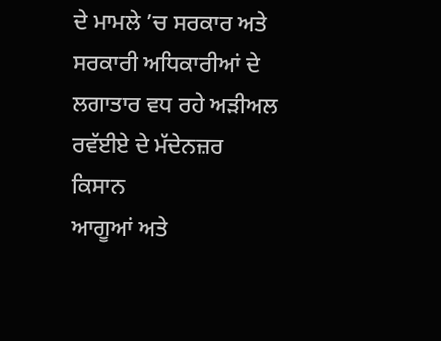ਦੇ ਮਾਮਲੇ ’ਚ ਸਰਕਾਰ ਅਤੇ ਸਰਕਾਰੀ ਅਧਿਕਾਰੀਆਂ ਦੇ ਲਗਾਤਾਰ ਵਧ ਰਹੇ ਅੜੀਅਲ ਰਵੱਈਏ ਦੇ ਮੱਦੇਨਜ਼ਰ ਕਿਸਾਨ
ਆਗੂਆਂ ਅਤੇ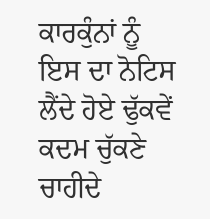ਕਾਰਕੁੰਨਾਂ ਨੂੰ ਇਸ ਦਾ ਨੋਟਿਸ ਲੈਂਦੇ ਹੋਏ ਢੁੱਕਵੇਂ ਕਦਮ ਚੁੱਕਣੇ ਚਾਹੀਦੇ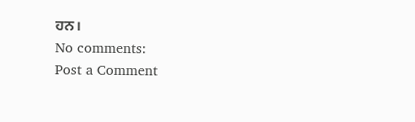ਹਨ।
No comments:
Post a Comment